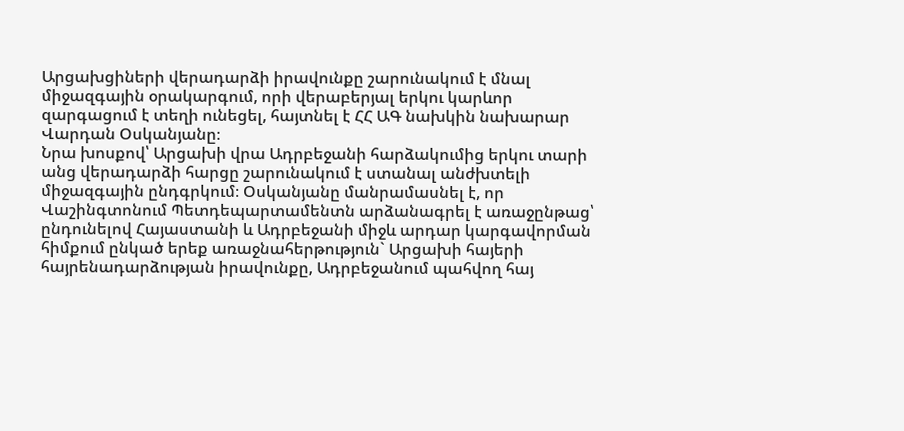Արցախցիների վերադարձի իրավունքը շարունակում է մնալ միջազգային օրակարգում, որի վերաբերյալ երկու կարևոր զարգացում է տեղի ունեցել, հայտնել է ՀՀ ԱԳ նախկին նախարար Վարդան Օսկանյանը։
Նրա խոսքով՝ Արցախի վրա Ադրբեջանի հարձակումից երկու տարի անց վերադարձի հարցը շարունակում է ստանալ անժխտելի միջազգային ընդգրկում։ Օսկանյանը մանրամասնել է, որ Վաշինգտոնում Պետդեպարտամենտն արձանագրել է առաջընթաց՝ ընդունելով Հայաստանի և Ադրբեջանի միջև արդար կարգավորման հիմքում ընկած երեք առաջնահերթություն` Արցախի հայերի հայրենադարձության իրավունքը, Ադրբեջանում պահվող հայ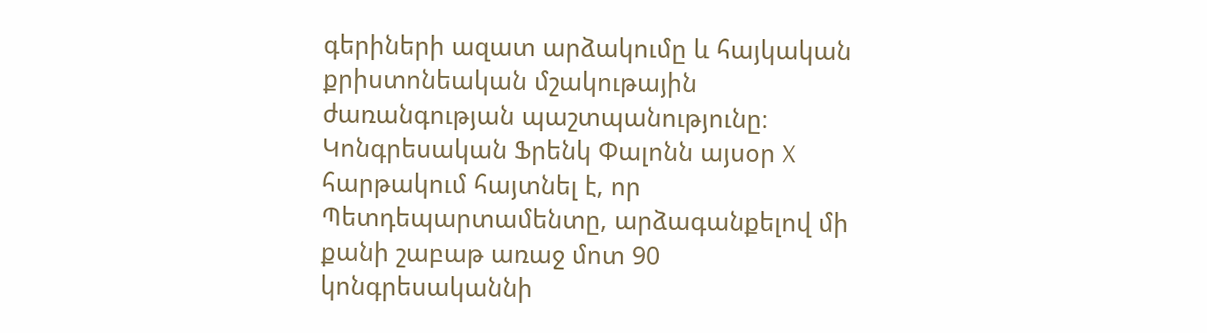գերիների ազատ արձակումը և հայկական քրիստոնեական մշակութային ժառանգության պաշտպանությունը։
Կոնգրեսական Ֆրենկ Փալոնն այսօր X հարթակում հայտնել է, որ Պետդեպարտամենտը, արձագանքելով մի քանի շաբաթ առաջ մոտ 90 կոնգրեսականնի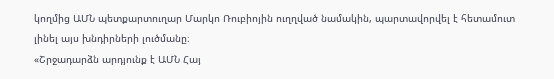կողմից ԱՄՆ պետքարտուղար Մարկո Ռուբիոյին ուղղված նամակին, պարտավորվել է հետամուտ լինել այս խնդիրների լուծմանը։
«Շրջադարձն արդյունք է ԱՄՆ Հայ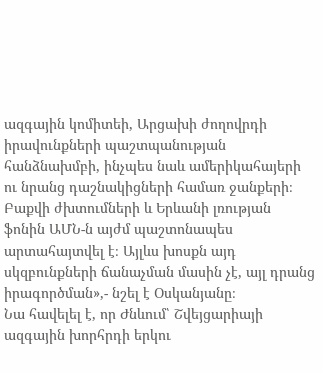ազգային կոմիտեի, Արցախի ժողովրդի իրավունքների պաշտպանության հանձնախմբի, ինչպես նաև ամերիկահայերի ու նրանց դաշնակիցների համառ ջանքերի։ Բաքվի ժխտումների և Երևանի լռության ֆոնին ԱՄՆ-ն այժմ պաշտոնապես արտահայտվել է։ Այլևս խոսքն այդ սկզբունքների ճանաչման մասին չէ, այլ դրանց իրագործման»,- նշել է Օսկանյանը։
Նա հավելել է, որ Ժնևում՝ Շվեյցարիայի ազգային խորհրդի երկու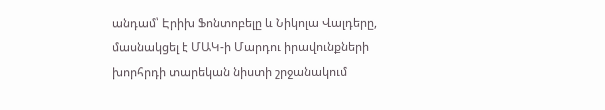անդամ՝ Էրիխ Ֆոնտոբելը և Նիկոլա Վալդերը, մասնակցել է ՄԱԿ-ի Մարդու իրավունքների խորհրդի տարեկան նիստի շրջանակում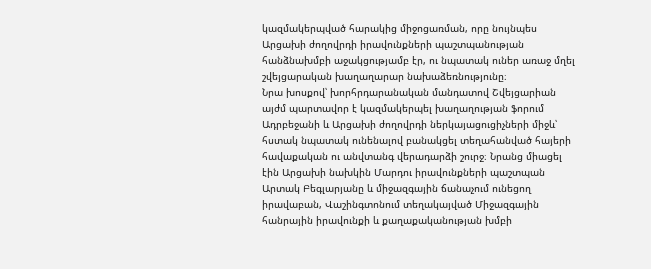կազմակերպված հարակից միջոցառման, որը նույնպես Արցախի ժողովրդի իրավունքների պաշտպանության հանձնախմբի աջակցությամբ էր, ու նպատակ ուներ առաջ մղել շվեյցարական խաղաղարար նախաձեռնությունը։
Նրա խոսքով՝ խորհրդարանական մանդատով Շվեյցարիան այժմ պարտավոր է կազմակերպել խաղաղության ֆորում Ադրբեջանի և Արցախի ժողովրդի ներկայացուցիչների միջև՝ հստակ նպատակ ունենալով բանակցել տեղահանված հայերի հավաքական ու անվտանգ վերադարձի շուրջ։ Նրանց միացել էին Արցախի նախկին Մարդու իրավունքների պաշտպան Արտակ Բեգլարյանը և միջազգային ճանաչում ունեցող իրավաբան, Վաշինգտոնում տեղակայված Միջազգային հանրային իրավունքի և քաղաքականության խմբի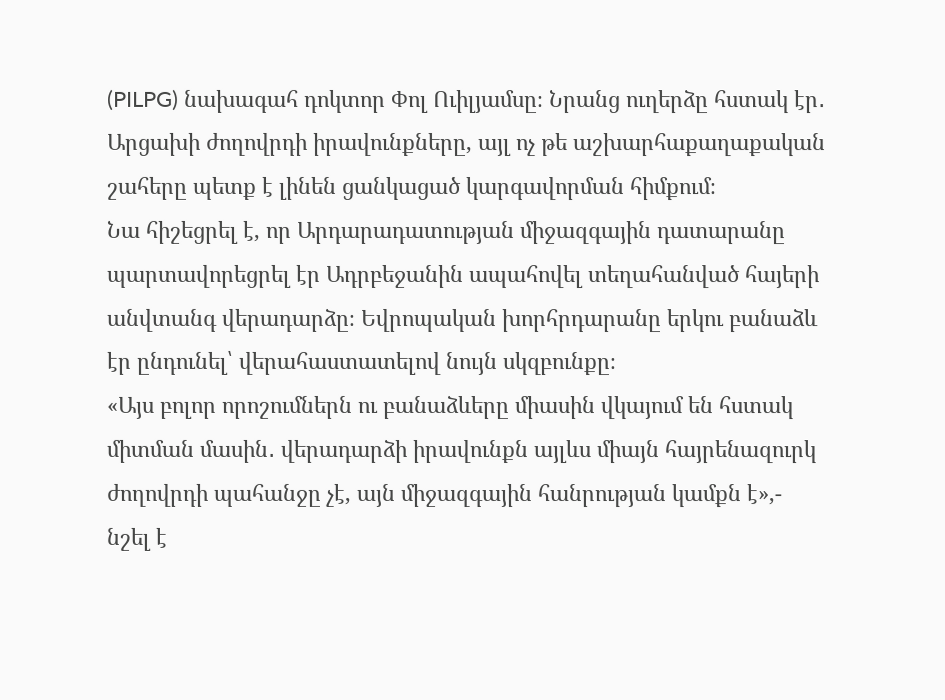(PILPG) նախագահ դոկտոր Փոլ Ուիլյամսը։ Նրանց ուղերձը հստակ էր․ Արցախի ժողովրդի իրավունքները, այլ ոչ թե աշխարհաքաղաքական շահերը պետք է լինեն ցանկացած կարգավորման հիմքում։
Նա հիշեցրել է, որ Արդարադատության միջազգային դատարանը պարտավորեցրել էր Ադրբեջանին ապահովել տեղահանված հայերի անվտանգ վերադարձը։ Եվրոպական խորհրդարանը երկու բանաձև էր ընդունել՝ վերահաստատելով նույն սկզբունքը։
«Այս բոլոր որոշումներն ու բանաձևերը միասին վկայում են հստակ միտման մասին․ վերադարձի իրավունքն այլևս միայն հայրենազուրկ ժողովրդի պահանջը չէ, այն միջազգային հանրության կամքն է»,- նշել է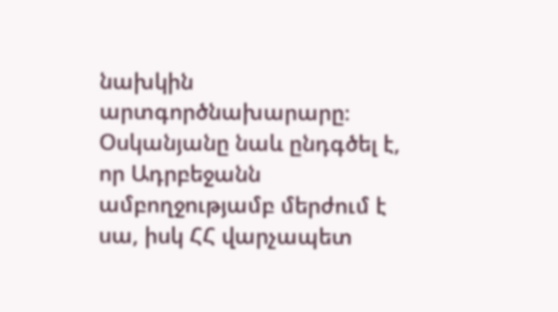նախկին արտգործնախարարը։
Օսկանյանը նաև ընդգծել է, որ Ադրբեջանն ամբողջությամբ մերժում է սա, իսկ ՀՀ վարչապետ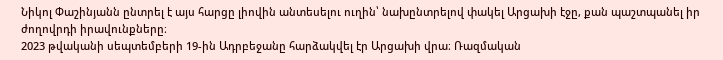Նիկոլ Փաշինյանն ընտրել է այս հարցը լիովին անտեսելու ուղին՝ նախընտրելով փակել Արցախի էջը, քան պաշտպանել իր ժողովրդի իրավունքները։
2023 թվականի սեպտեմբերի 19-ին Ադրբեջանը հարձակվել էր Արցախի վրա։ Ռազմական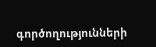գործողությունների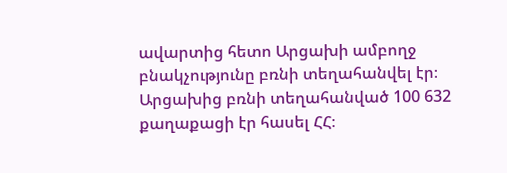ավարտից հետո Արցախի ամբողջ բնակչությունը բռնի տեղահանվել էր։ Արցախից բռնի տեղահանված 100 632 քաղաքացի էր հասել ՀՀ։